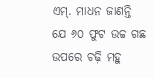ଏମ୍. ମାଧନ ଜାଣନ୍ତି ଯେ ୬୦ ଫୁଟ ଉଚ୍ଚ ଗଛ ଉପରେ ଚଢ଼ି ମହୁ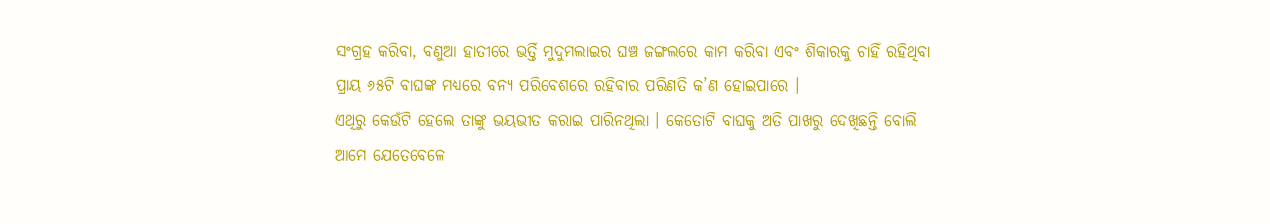ସଂଗ୍ରହ କରିବା, ବଣୁଆ ହାତୀରେ ଭର୍ତ୍ତି ମୁଦୁମଲାଇର ଘଞ୍ଚ ଜଙ୍ଗଲରେ କାମ କରିବା ଏବଂ ଶିକାରକୁ ଚାହିଁ ରହିଥିବା ପ୍ରାୟ ୬୫ଟି ବାଘଙ୍କ ମଧ୍ୟରେ ବନ୍ୟ ପରିବେଶରେ ରହିବାର ପରିଣତି କ’ଣ ହୋଇପାରେ ।
ଏଥିରୁ କେଉଁଟି ହେଲେ ତାଙ୍କୁ ଭୟଭୀତ କରାଇ ପାରିନଥିଲା । କେତୋଟି ବାଘକୁ ଅତି ପାଖରୁ ଦେଖିଛନ୍ତି ବୋଲି ଆମେ ଯେତେବେଳେ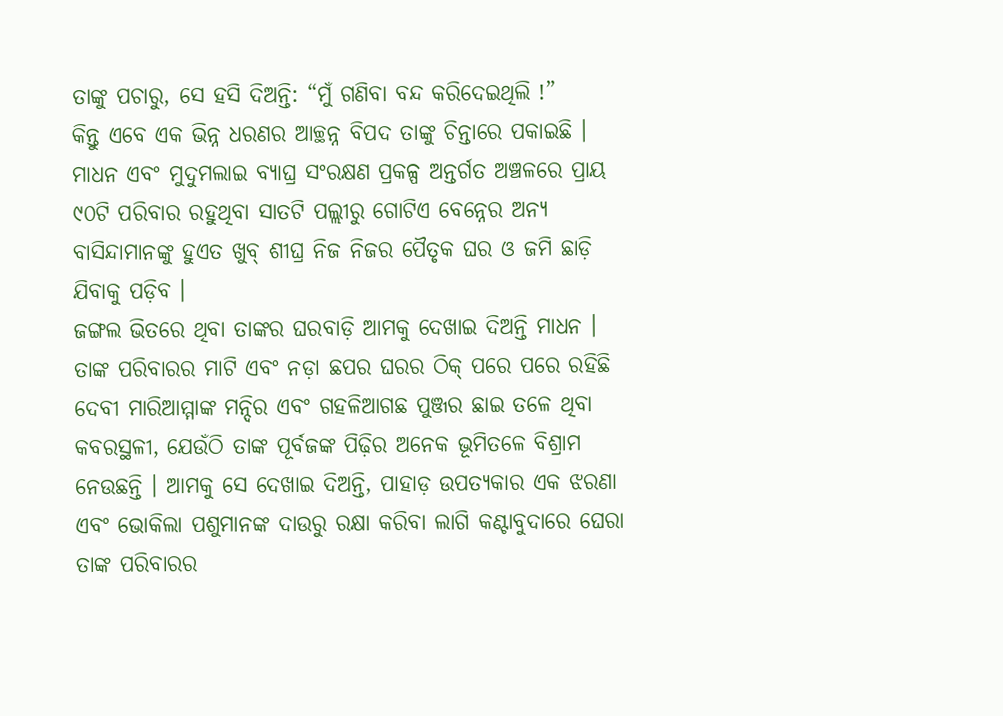ତାଙ୍କୁ ପଚାରୁ, ସେ ହସି ଦିଅନ୍ତି: “ମୁଁ ଗଣିବା ବନ୍ଦ କରିଦେଇଥିଲି !”
କିନ୍ତୁ ଏବେ ଏକ ଭିନ୍ନ ଧରଣର ଆଚ୍ଛନ୍ନ ବିପଦ ତାଙ୍କୁ ଚିନ୍ତାରେ ପକାଇଛି । ମାଧନ ଏବଂ ମୁଦୁମଲାଇ ବ୍ୟାଘ୍ର ସଂରକ୍ଷଣ ପ୍ରକଳ୍ପ ଅନ୍ତର୍ଗତ ଅଞ୍ଚଳରେ ପ୍ରାୟ ୯୦ଟି ପରିବାର ରହୁଥିବା ସାତଟି ପଲ୍ଲୀରୁ ଗୋଟିଏ ବେନ୍ନେର ଅନ୍ୟ ବାସିନ୍ଦାମାନଙ୍କୁ ହୁଏତ ଖୁବ୍ ଶୀଘ୍ର ନିଜ ନିଜର ପୈତୃକ ଘର ଓ ଜମି ଛାଡ଼ି ଯିବାକୁ ପଡ଼ିବ ।
ଜଙ୍ଗଲ ଭିତରେ ଥିବା ତାଙ୍କର ଘରବାଡ଼ି ଆମକୁ ଦେଖାଇ ଦିଅନ୍ତି ମାଧନ । ତାଙ୍କ ପରିବାରର ମାଟି ଏବଂ ନଡ଼ା ଛପର ଘରର ଠିକ୍ ପରେ ପରେ ରହିଛି ଦେବୀ ମାରିଆମ୍ମାଙ୍କ ମନ୍ଦିର ଏବଂ ଗହଳିଆଗଛ ପୁଞ୍ଜର ଛାଇ ତଳେ ଥିବା କବରସ୍ଥଳୀ, ଯେଉଁଠି ତାଙ୍କ ପୂର୍ବଜଙ୍କ ପିଢ଼ିର ଅନେକ ଭୂମିତଳେ ବିଶ୍ରାମ ନେଉଛନ୍ତି । ଆମକୁ ସେ ଦେଖାଇ ଦିଅନ୍ତି, ପାହାଡ଼ ଉପତ୍ୟକାର ଏକ ଝରଣା ଏବଂ ଭୋକିଲା ପଶୁମାନଙ୍କ ଦାଉରୁ ରକ୍ଷା କରିବା ଲାଗି କଣ୍ଟାବୁଦାରେ ଘେରା ତାଙ୍କ ପରିବାରର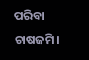ପରିବା ଚାଷଜମି।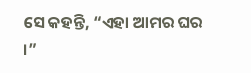ସେ କହନ୍ତି, “ଏହା ଆମର ଘର ।”